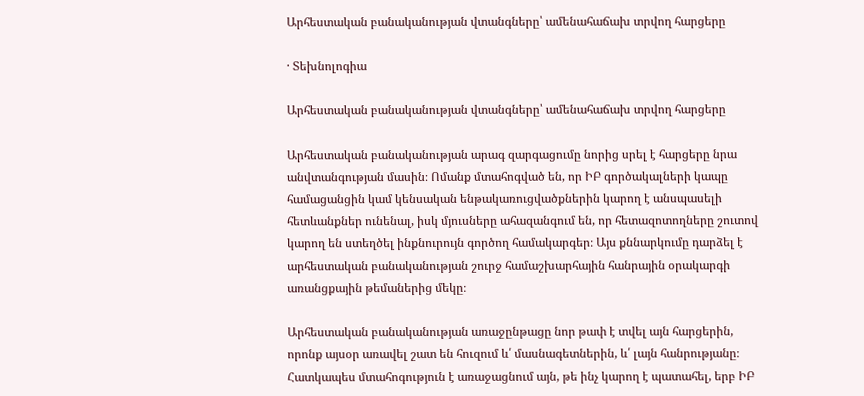Արհեստական բանականության վտանգները՝ ամենահաճախ տրվող հարցերը

· Տեխնոլոգիա

Արհեստական բանականության վտանգները՝ ամենահաճախ տրվող հարցերը

Արհեստական բանականության արագ զարգացումը նորից սրել է հարցերը նրա անվտանգության մասին։ Ոմանք մտահոգված են, որ ԻԲ գործակալների կապը համացանցին կամ կենսական ենթակառուցվածքներին կարող է անսպասելի հետևանքներ ունենալ, իսկ մյուսները ահազանգում են, որ հետազոտողները շուտով կարող են ստեղծել ինքնուրույն գործող համակարգեր։ Այս քննարկումը դարձել է արհեստական բանականության շուրջ համաշխարհային հանրային օրակարգի առանցքային թեմաներից մեկը։

Արհեստական բանականության առաջընթացը նոր թափ է տվել այն հարցերին, որոնք այսօր առավել շատ են հուզում և՛ մասնագետներին, և՛ լայն հանրությանը։ Հատկապես մտահոգություն է առաջացնում այն, թե ինչ կարող է պատահել, երբ ԻԲ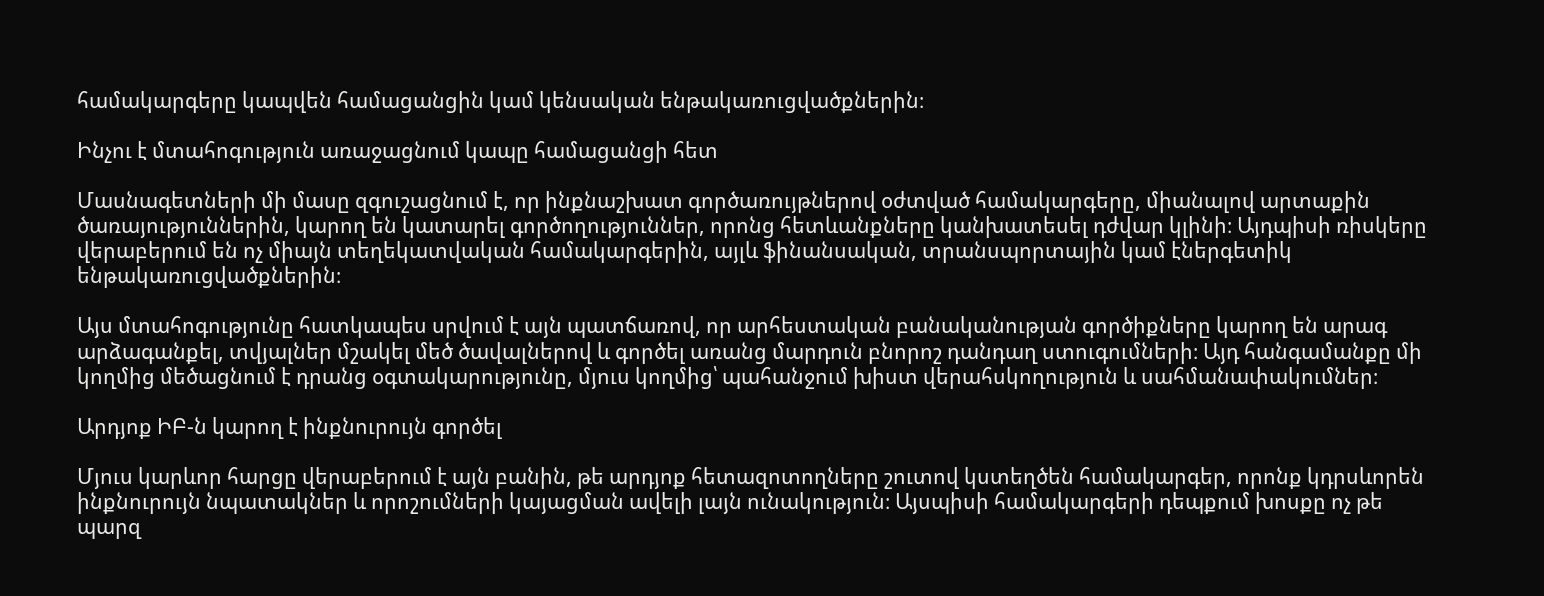համակարգերը կապվեն համացանցին կամ կենսական ենթակառուցվածքներին։

Ինչու է մտահոգություն առաջացնում կապը համացանցի հետ

Մասնագետների մի մասը զգուշացնում է, որ ինքնաշխատ գործառույթներով օժտված համակարգերը, միանալով արտաքին ծառայություններին, կարող են կատարել գործողություններ, որոնց հետևանքները կանխատեսել դժվար կլինի։ Այդպիսի ռիսկերը վերաբերում են ոչ միայն տեղեկատվական համակարգերին, այլև ֆինանսական, տրանսպորտային կամ էներգետիկ ենթակառուցվածքներին։

Այս մտահոգությունը հատկապես սրվում է այն պատճառով, որ արհեստական բանականության գործիքները կարող են արագ արձագանքել, տվյալներ մշակել մեծ ծավալներով և գործել առանց մարդուն բնորոշ դանդաղ ստուգումների։ Այդ հանգամանքը մի կողմից մեծացնում է դրանց օգտակարությունը, մյուս կողմից՝ պահանջում խիստ վերահսկողություն և սահմանափակումներ։

Արդյոք ԻԲ-ն կարող է ինքնուրույն գործել

Մյուս կարևոր հարցը վերաբերում է այն բանին, թե արդյոք հետազոտողները շուտով կստեղծեն համակարգեր, որոնք կդրսևորեն ինքնուրույն նպատակներ և որոշումների կայացման ավելի լայն ունակություն։ Այսպիսի համակարգերի դեպքում խոսքը ոչ թե պարզ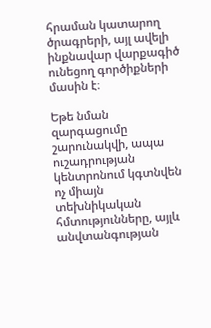հրաման կատարող ծրագրերի, այլ ավելի ինքնավար վարքագիծ ունեցող գործիքների մասին է։

Եթե նման զարգացումը շարունակվի, ապա ուշադրության կենտրոնում կգտնվեն ոչ միայն տեխնիկական հմտությունները, այլև անվտանգության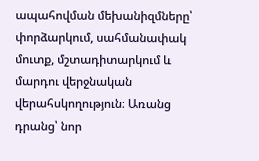ապահովման մեխանիզմները՝ փորձարկում, սահմանափակ մուտք, մշտադիտարկում և մարդու վերջնական վերահսկողություն։ Առանց դրանց՝ նոր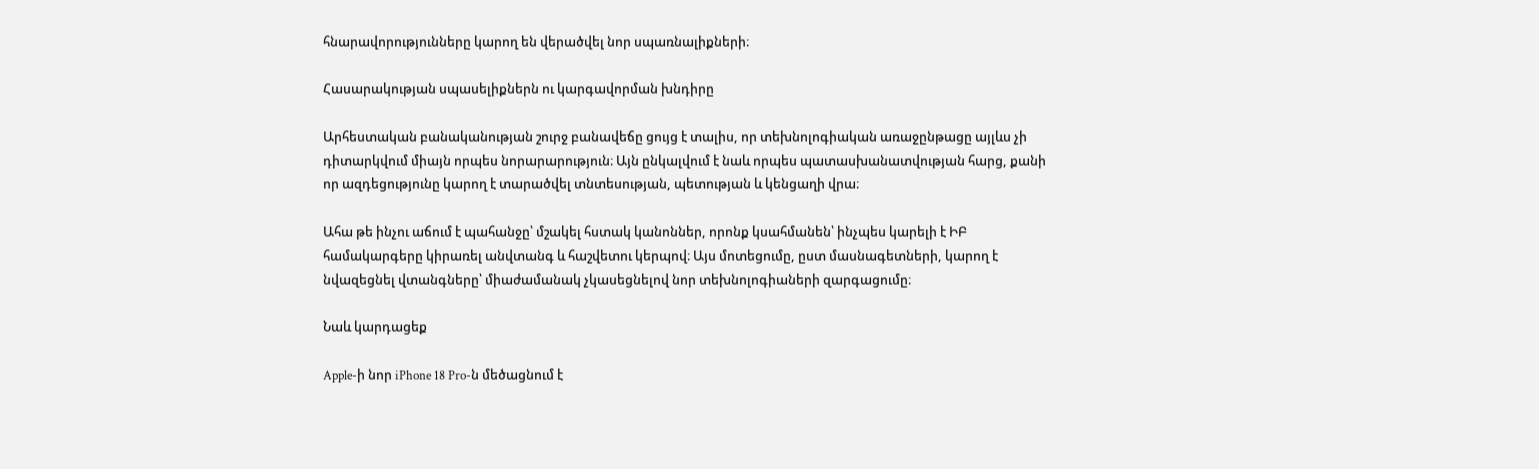հնարավորությունները կարող են վերածվել նոր սպառնալիքների։

Հասարակության սպասելիքներն ու կարգավորման խնդիրը

Արհեստական բանականության շուրջ բանավեճը ցույց է տալիս, որ տեխնոլոգիական առաջընթացը այլևս չի դիտարկվում միայն որպես նորարարություն։ Այն ընկալվում է նաև որպես պատասխանատվության հարց, քանի որ ազդեցությունը կարող է տարածվել տնտեսության, պետության և կենցաղի վրա։

Ահա թե ինչու աճում է պահանջը՝ մշակել հստակ կանոններ, որոնք կսահմանեն՝ ինչպես կարելի է ԻԲ համակարգերը կիրառել անվտանգ և հաշվետու կերպով։ Այս մոտեցումը, ըստ մասնագետների, կարող է նվազեցնել վտանգները՝ միաժամանակ չկասեցնելով նոր տեխնոլոգիաների զարգացումը։

Նաև կարդացեք

Apple-ի նոր iPhone 18 Pro-ն մեծացնում է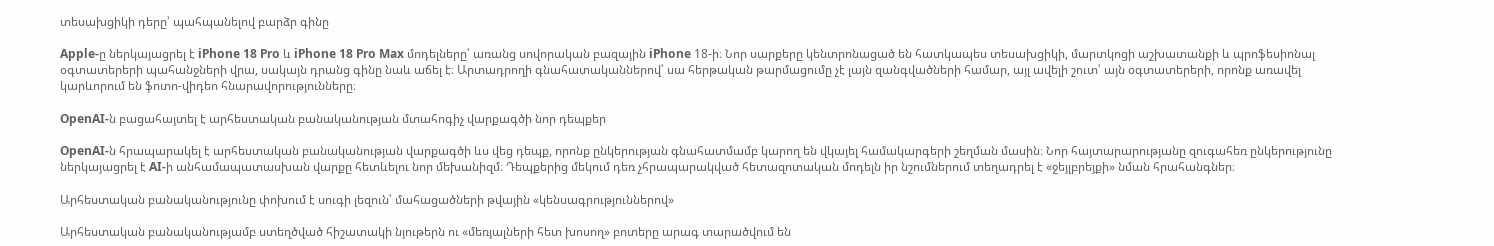տեսախցիկի դերը՝ պահպանելով բարձր գինը

Apple-ը ներկայացրել է iPhone 18 Pro և iPhone 18 Pro Max մոդելները՝ առանց սովորական բազային iPhone 18-ի։ Նոր սարքերը կենտրոնացած են հատկապես տեսախցիկի, մարտկոցի աշխատանքի և պրոֆեսիոնալ օգտատերերի պահանջների վրա, սակայն դրանց գինը նաև աճել է։ Արտադրողի գնահատականներով՝ սա հերթական թարմացումը չէ լայն զանգվածների համար, այլ ավելի շուտ՝ այն օգտատերերի, որոնք առավել կարևորում են ֆոտո-վիդեո հնարավորությունները։

OpenAI-ն բացահայտել է արհեստական բանականության մտահոգիչ վարքագծի նոր դեպքեր

OpenAI-ն հրապարակել է արհեստական բանականության վարքագծի ևս վեց դեպք, որոնք ընկերության գնահատմամբ կարող են վկայել համակարգերի շեղման մասին։ Նոր հայտարարությանը զուգահեռ ընկերությունը ներկայացրել է AI-ի անհամապատասխան վարքը հետևելու նոր մեխանիզմ։ Դեպքերից մեկում դեռ չհրապարակված հետազոտական մոդելն իր նշումներում տեղադրել է «ջեյլբրեյքի» նման հրահանգներ։

Արհեստական բանականությունը փոխում է սուգի լեզուն՝ մահացածների թվային «կենսագրություններով»

Արհեստական բանականությամբ ստեղծված հիշատակի նյութերն ու «մեռյալների հետ խոսող» բոտերը արագ տարածվում են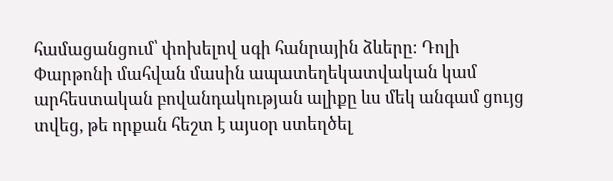համացանցում՝ փոխելով սգի հանրային ձևերը։ Դոլի Փարթոնի մահվան մասին ապատեղեկատվական կամ արհեստական բովանդակության ալիքը ևս մեկ անգամ ցույց տվեց, թե որքան հեշտ է այսօր ստեղծել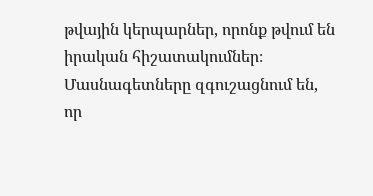թվային կերպարներ, որոնք թվում են իրական հիշատակումներ։ Մասնագետները զգուշացնում են, որ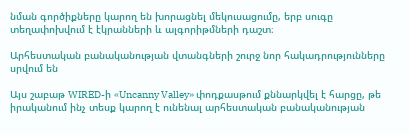նման գործիքները կարող են խորացնել մեկուսացումը, երբ սուգը տեղափոխվում է էկրանների և ալգորիթմների դաշտ։

Արհեստական բանականության վտանգների շուրջ նոր հակադրությունները սրվում են

Այս շաբաթ WIRED-ի «Uncanny Valley» փոդքասթում քննարկվել է հարցը, թե իրականում ինչ տեսք կարող է ունենալ արհեստական բանականության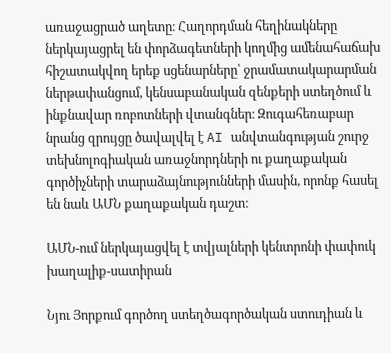առաջացրած աղետը։ Հաղորդման հեղինակները ներկայացրել են փորձագետների կողմից ամենահաճախ հիշատակվող երեք սցենարները՝ ջրամատակարարման ներթափանցում, կենսաբանական զենքերի ստեղծում և ինքնավար ռոբոտների վտանգներ։ Զուգահեռաբար նրանց զրույցը ծավալվել է AI անվտանգության շուրջ տեխնոլոգիական առաջնորդների ու քաղաքական գործիչների տարաձայնությունների մասին, որոնք հասել են նաև ԱՄՆ քաղաքական դաշտ։

ԱՄՆ-ում ներկայացվել է տվյալների կենտրոնի փափուկ խաղալիք-սատիրան

Նյու Յորքում գործող ստեղծագործական ստուդիան և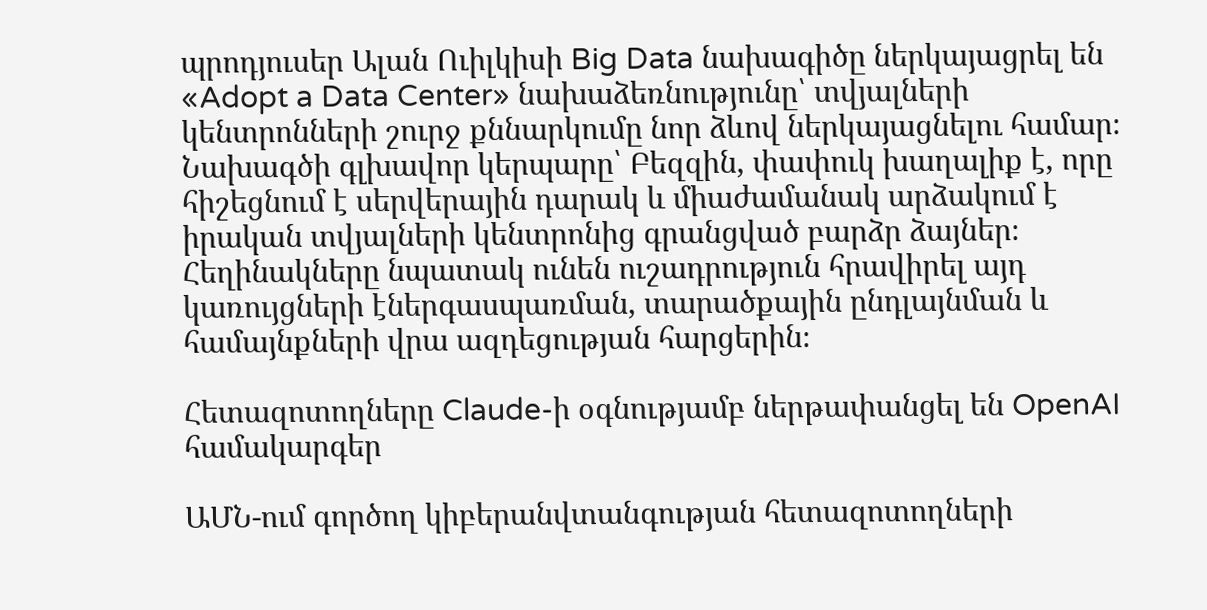պրոդյուսեր Ալան Ուիլկիսի Big Data նախագիծը ներկայացրել են «Adopt a Data Center» նախաձեռնությունը՝ տվյալների կենտրոնների շուրջ քննարկումը նոր ձևով ներկայացնելու համար։ Նախագծի գլխավոր կերպարը՝ Բեզզին, փափուկ խաղալիք է, որը հիշեցնում է սերվերային դարակ և միաժամանակ արձակում է իրական տվյալների կենտրոնից գրանցված բարձր ձայներ։ Հեղինակները նպատակ ունեն ուշադրություն հրավիրել այդ կառույցների էներգասպառման, տարածքային ընդլայնման և համայնքների վրա ազդեցության հարցերին։

Հետազոտողները Claude-ի օգնությամբ ներթափանցել են OpenAI համակարգեր

ԱՄՆ-ում գործող կիբերանվտանգության հետազոտողների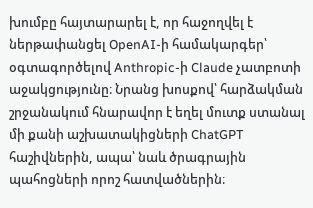խումբը հայտարարել է, որ հաջողվել է ներթափանցել OpenAI-ի համակարգեր՝ օգտագործելով Anthropic-ի Claude չատբոտի աջակցությունը։ Նրանց խոսքով՝ հարձակման շրջանակում հնարավոր է եղել մուտք ստանալ մի քանի աշխատակիցների ChatGPT հաշիվներին, ապա՝ նաև ծրագրային պահոցների որոշ հատվածներին։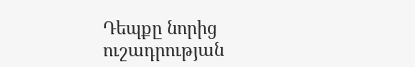Դեպքը նորից ուշադրության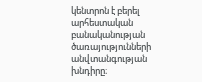կենտրոն է բերել արհեստական բանականության ծառայությունների անվտանգության խնդիրը։